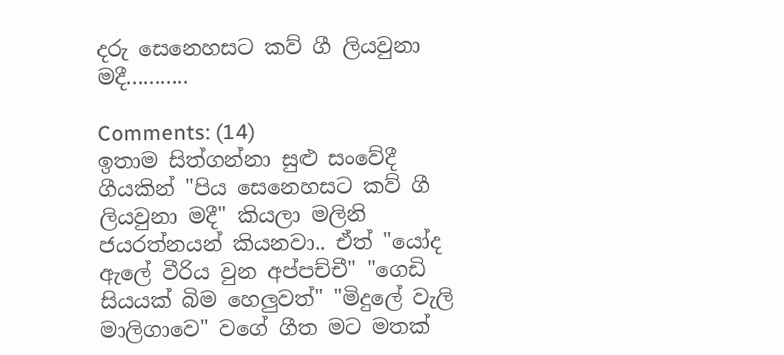දරු සෙනෙහසට කව් ගී ලියවුනා මදී...........

Comments: (14)
ඉතාම සිත්ගන්නා සුළු සංවේදී ගීයකින් "පිය සෙනෙහසට කව් ගී ලියවුනා මදී" කියලා මලිනි ජයරත්නයන් කියනවා.. ඒත් "යෝද ඇලේ වීරිය වුන අප්පච්චී" "ගෙඩි සියයක් බිම හෙලුවත්" "මිදුලේ වැලි මාලිගාවෙ" වගේ ගීත මට මතක්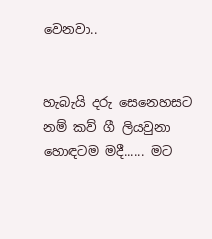වෙනවා..


හැබැයි දරු සෙනෙහසට නම් කව් ගී ලියවුනා හොඳටම මදී...... මට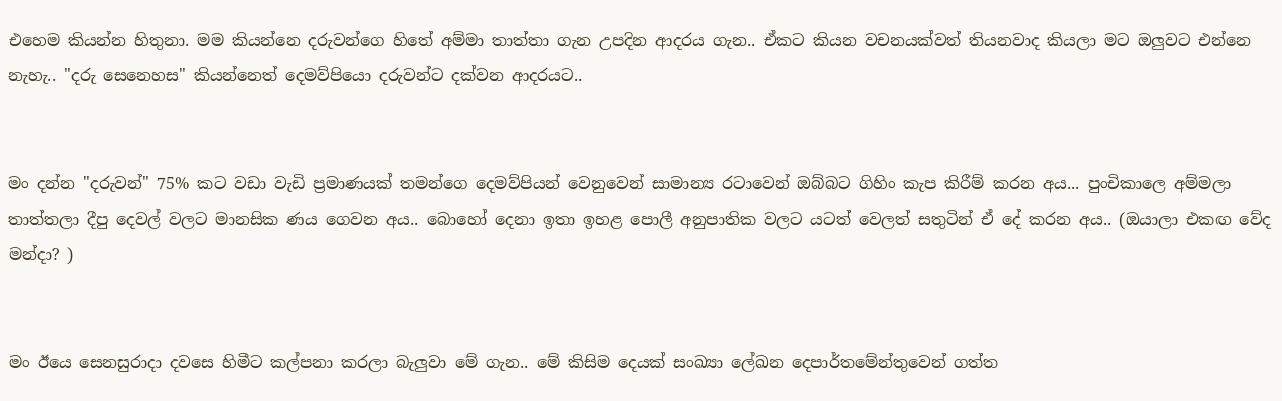එහෙම කියන්න හිතුනා. මම කියන්නෙ දරුවන්ගෙ හිතේ අම්මා තාත්තා ගැන උපදින ආදරය ගැන.. ඒකට කියන වචනයක්වත් තියනවාද කියලා මට ඔලුවට එන්නෙ නැහැ.. "දරු සෙනෙහස" කියන්නෙත් දෙමව්පියො දරුවන්ට දක්වන ආදරයට..


මං දන්න "දරුවන්" 75% කට වඩා වැඩි ප්‍රමාණයක් තමන්ගෙ දෙමව්පියන් වෙනුවෙන් සාමාන්‍ය රටාවෙන් ඔබ්බට ගිහිං කැප කිරීම් කරන අය... පුංචිකාලෙ අම්මලා තාත්තලා දීපු දෙවල් වලට මානසික ණය ගෙවන අය.. බොහෝ දෙනා ඉතා ඉහළ පොලී අනුපාතික වලට යටත් වෙලත් සතුටින් ඒ දේ කරන අය.. (ඔයාලා එකඟ වේද මන්දා? )


මං ඊයෙ සෙනසුරාදා දවසෙ හිමීට කල්පනා කරලා බැලුවා මේ ගැන.. මේ කිසිම දෙයක් සංඛ්‍යා ලේඛන දෙපාර්තමේන්තුවෙන් ගත්ත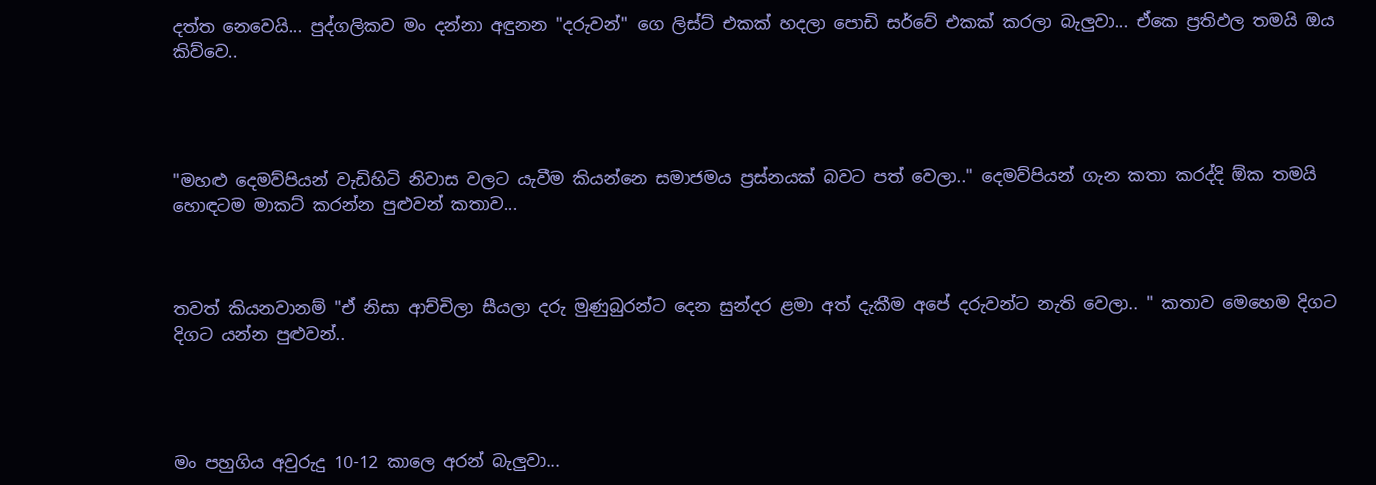දත්ත නෙවෙයි... පුද්ගලිකව මං දන්නා අඳුනන "දරුවන්" ගෙ ලිස්ට් එකක් හදලා පොඩි සර්වේ එකක් කරලා බැලුවා... ඒකෙ ප්‍රතිඵල තමයි ඔය කිව්වෙ..




"මහළු දෙමව්පියන් වැඩිහිටි නිවාස වලට යැවීම කියන්නෙ සමාජමය ප්‍රස්නයක් බවට පත් වෙලා.." දෙමව්පියන් ගැන කතා කරද්දි ඕක තමයි හොඳටම මාකට් කරන්න පුළුවන් කතාව...



තවත් කියනවානම් "ඒ නිසා ආච්චිලා සීයලා දරු මුණුබුරන්ට දෙන සුන්දර ළමා අත් දැකීම අපේ දරුවන්ට නැති වෙලා.. " කතාව මෙහෙම දිගට දිගට යන්න පුළුවන්..




මං පහුගිය අවුරුදු 10-12 කාලෙ අරන් බැලුවා...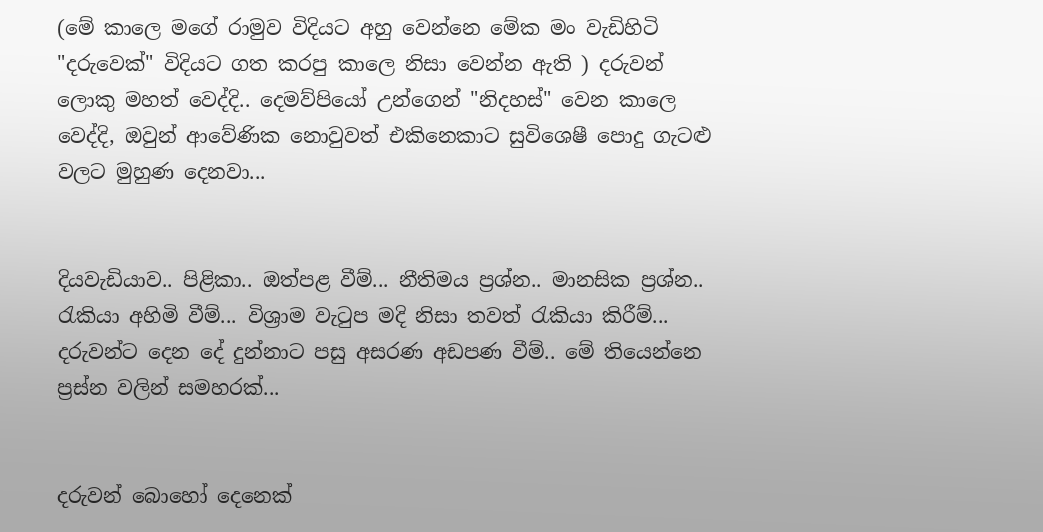(මේ කාලෙ මගේ රාමුව විදියට අහු වෙන්නෙ මේක මං වැඩිහිටි "දරුවෙක්" විදියට ගත කරපු කාලෙ නිසා වෙන්න ඇති ) දරුවන් ලොකු මහත් වෙද්දි.. දෙමව්පියෝ උන්ගෙන් "නිදහස්" වෙන කාලෙ වෙද්දි, ඔවුන් ආවේණික නොවුවත් එකිනෙකාට සුවිශෙෂී පොදු ගැටළු වලට මුහුණ දෙනවා...


දියවැඩියාව.. පිළිකා.. ඔත්පළ වීම්... නීතිමය ප්‍රශ්න.. මානසික ප්‍රශ්න.. රැකියා අහිමි වීම්... විශ්‍රාම වැටුප මදි නිසා තවත් රැකියා කිරීම්... දරුවන්ට දෙන දේ දුන්නාට පසු අසරණ අඩපණ වීම්.. මේ තියෙන්නෙ ප්‍රස්න වලින් සමහරක්...


දරුවන් බොහෝ දෙනෙක්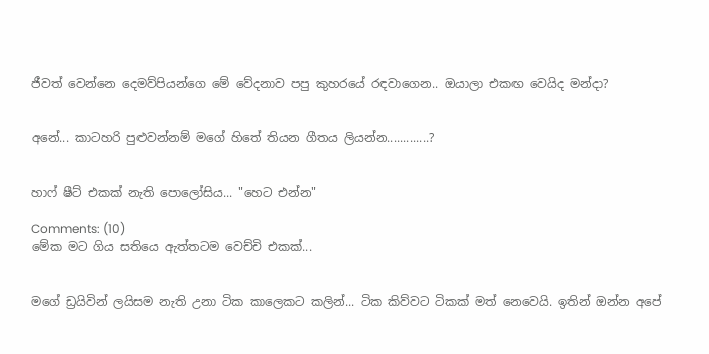ජීවත් වෙන්නෙ දෙමව්පියන්ගෙ මේ වේදනාව පපු කුහරයේ රඳවාගෙන.. ඔයාලා එකඟ වෙයිද මන්දා?


අනේ... කාටහරි පුළුවන්නම් මගේ හිතේ තියන ගීතය ලියන්න.............?


හාෆ් ෂීට් එකක් නැති පොලෝසිය... "හෙට එන්න"

Comments: (10)
මේක මට ගිය සතියෙ ඇත්තටම වෙච්චි එකක්...


මගේ ඩ්‍රයිවින් ලයිසම නැති උනා ටික කාලෙකට කලින්... ටික කිව්වට ටිකක් මත් නෙවෙයි. ඉතින් ඔන්න අපේ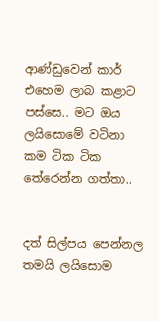ආණ්ඩුවෙන් කාර් එහෙම ලාබ කළාට පස්සෙ.. මට ඔය ලයිසොමේ වටිනා කම ටික ටික තේරෙන්න ගත්තා..


දත් සිල්පය පෙන්නල තමයි ලයිසොම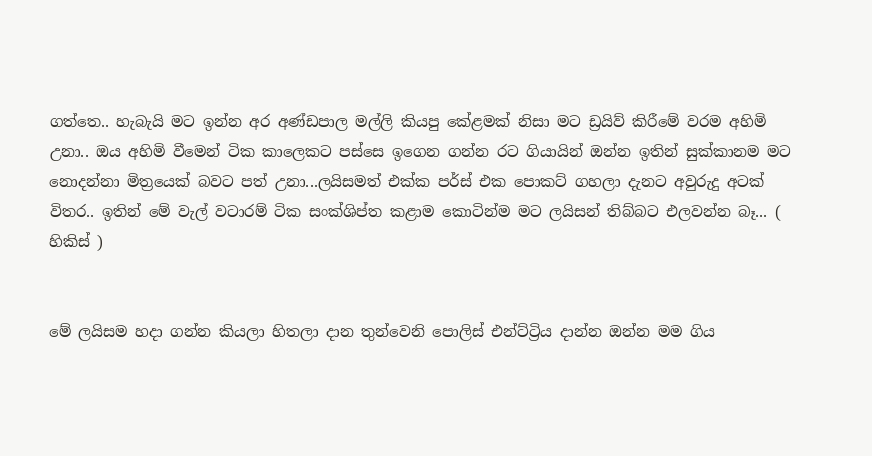ගත්තෙ.. හැබැයි මට ඉන්න අර අණ්ඩපාල මල්ලි කියපු කේළමක් නිසා මට ඩ්‍රයිව් කිරීමේ වරම අහිමි උනා.. ඔය අහිමි වීමෙන් ටික කාලෙකට පස්සෙ ඉගෙන ගන්න රට ගියායින් ඔන්න ඉතින් සුක්කානම මට නොදන්නා මිත්‍රයෙක් බවට පත් උනා...ලයිසමත් එක්ක පර්ස් එක පොකට් ගහලා දැනට අවුරුදු අටක් විතර.. ඉතින් මේ වැල් වටාරම් ටික සංක්ශිප්ත කළාම කොටින්ම මට ලයිසන් තිබ්බට එලවන්න බෑ... ( හිකිස් )


මේ ලයිසම හදා ගන්න කියලා හිතලා දාන තුන්වෙනි පොලිස් එන්ට්ට්‍රිය දාන්න ඔන්න මම ගිය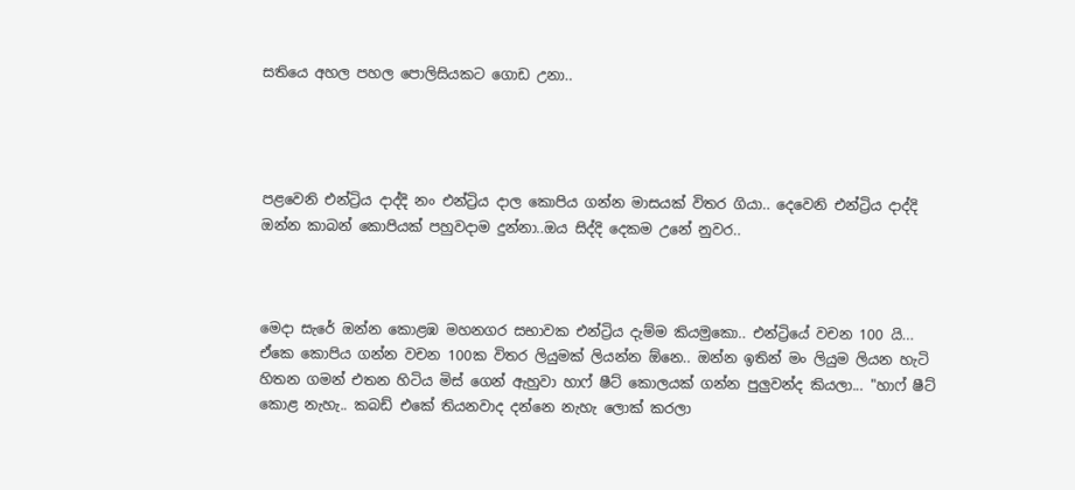සතියෙ අහල පහල පොලිසියකට ගොඩ උනා..




පළවෙනි එන්ට්‍රිය දාද්දි නං එන්ට්‍රිය දාල කොපිය ගන්න මාසයක් විතර ගියා.. දෙවෙනි එන්ට්‍රිය දාද්දි ඔන්න කාබන් කොපියක් පහුවදාම දුන්නා..ඔය සිද්දි දෙකම උනේ නුවර..



මෙදා සැරේ ඔන්න කොළඹ මහනගර සභාවක එන්ට්‍රිය දැම්ම කියමුකො.. එන්ට්‍රියේ වචන 100 යි... ඒකෙ කොපිය ගන්න වචන 100ක විතර ලියුමක් ලියන්න ඕනෙ.. ඔන්න ඉතින් මං ලියුම ලියන හැටි හිතන ගමන් එතන හිටිය මිස් ගෙන් ඇහුවා හාෆ් ෂීට් කොලයක් ගන්න පුලුවන්ද කියලා... "හාෆ් ෂීට් කොළ නැහැ.. කබඩ් එකේ තියනවාද දන්නෙ නැහැ ලොක් කරලා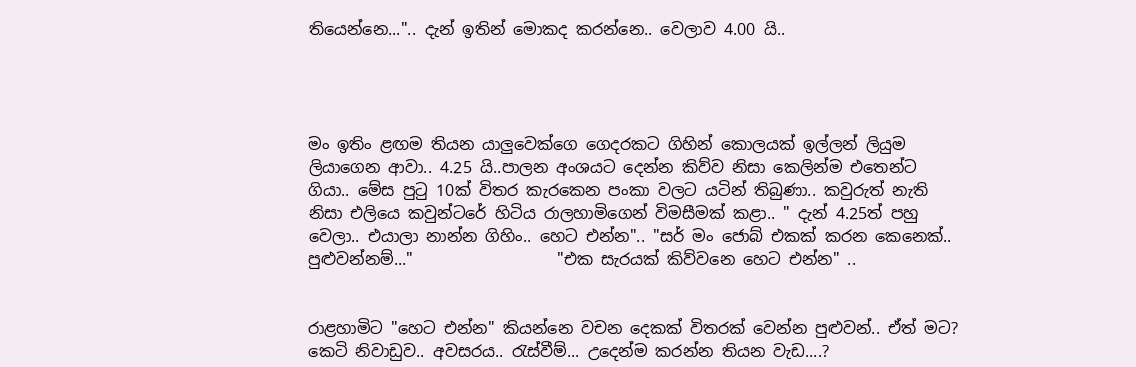තියෙන්නෙ...".. දැන් ඉතින් මොකද කරන්නෙ.. වෙලාව 4.00 යි..




මං ඉතිං ළඟම තියන යාලුවෙක්ගෙ ගෙදරකට ගිහින් කොලයක් ඉල්ලන් ලියුම ලියාගෙන ආවා.. 4.25 යි..පාලන අංශයට දෙන්න කිව්ව නිසා කෙලින්ම එතෙන්ට ගියා.. මේස පුටු 10ක් විතර කැරකෙන පංකා වලට යටින් තිබුණා.. කවුරුත් නැති නිසා එලියෙ කවුන්ටරේ හිටිය රාලහාමිගෙන් විමසීමක් කළා.. " දැන් 4.25ත් පහු වෙලා.. එයාලා නාන්න ගිහිං.. හෙට එන්න".. "සර් මං ජොබ් එකක් කරන කෙනෙක්.. පුළුවන්නම්..."                  "එක සැරයක් කිව්වනෙ හෙට එන්න" ..


රාළහාමිට "හෙට එන්න" කියන්නෙ වචන දෙකක් විතරක් වෙන්න පුළුවන්.. ඒත් මට? කෙටි නිවාඩුව.. අවසරය.. රැස්වීම්... උදෙන්ම කරන්න තියන වැඩ....?